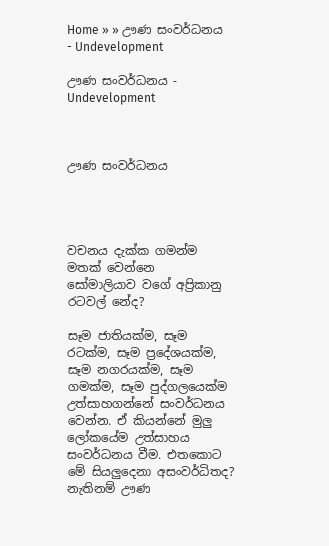Home » » ඌණ සංවර්ධනය - Undevelopment

ඌණ සංවර්ධනය - Undevelopment



ඌණ සංවර්ධනය




වචනය දැක්ක ගමන්ම මතක් වෙන්නෙ
සෝමාලියාව වගේ අප්‍රිකානු රටවල් නේද?

සෑම ජාතියක්ම, සෑම රටක්ම, සෑම ප්‍රදේශයක්ම, සෑම නගරයක්ම, සෑම ගමක්ම, සෑම පුද්ගලයෙක්ම උත්සාහගන්නේ සංවර්ධනය වෙන්න. ඒ කියන්නේ මුලු ලෝකයේම උත්සාහය සංවර්ධනය වීම. එතකොට මේ සියලුදෙනා අසංවර්ධිතද? නැතිනම් ඌණ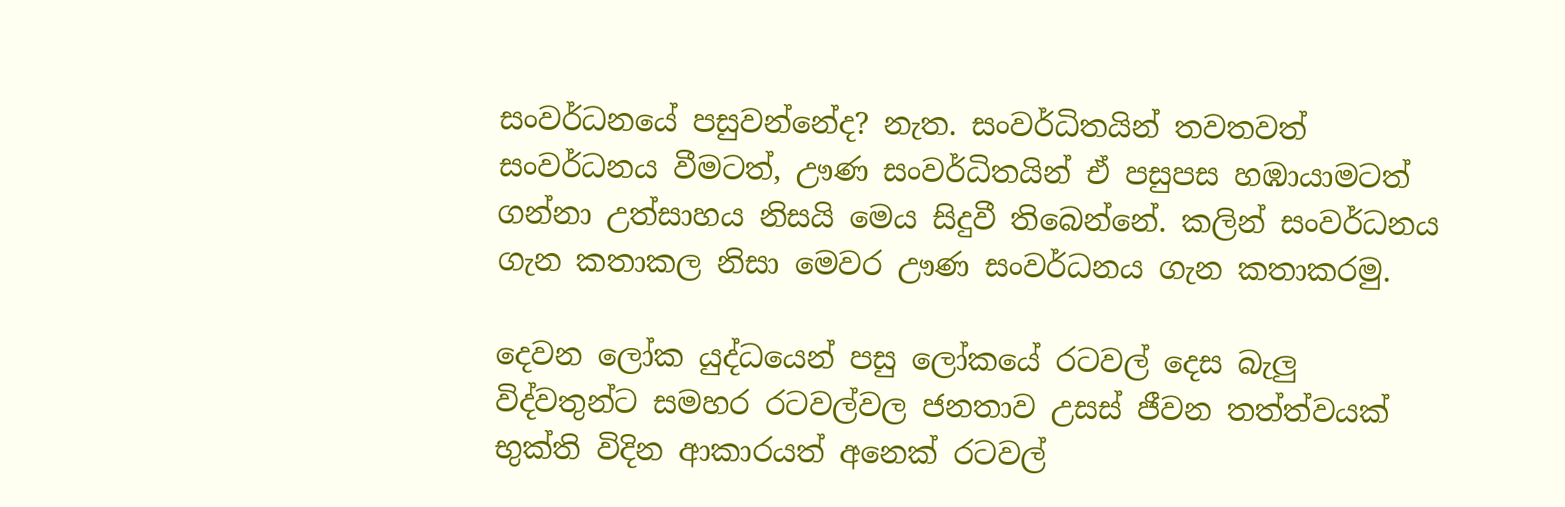සංවර්ධනයේ පසුවන්නේද? නැත. සංවර්ධිතයින් තවතවත් සංවර්ධනය වීමටත්, ඌණ සංවර්ධිතයින් ඒ පසුපස හඹායාමටත් ගන්නා උත්සාහය නිසයි මෙය සිදුවී තිබෙන්නේ. කලින් සංවර්ධනය ගැන කතාකල නිසා මෙවර ඌණ සංවර්ධනය ගැන කතාකරමු.

දෙවන ලෝක යුද්ධයෙන් පසු ලෝකයේ රටවල් දෙස බැලු විද්වතුන්ට සමහර රටවල්වල ජනතාව උසස් ජීවන තත්ත්වයක් භුක්ති විදින ආකාරයත් අනෙක් රටවල්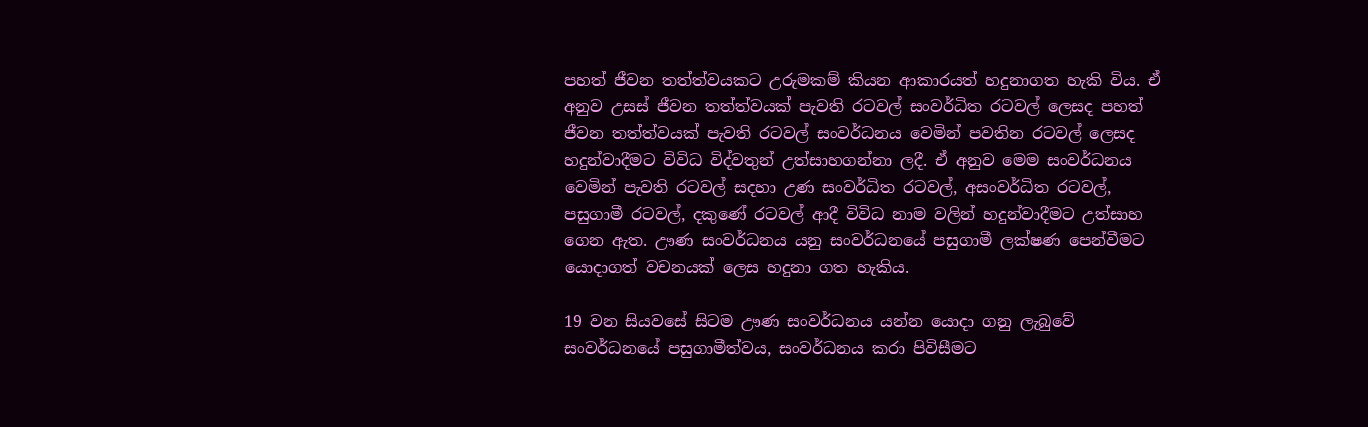පහත් ජීවන තත්ත්වයකට උරුමකම් කියන ආකාරයත් හදුනාගත හැකි විය. ඒ අනුව උසස් ජීවන තත්ත්වයක් පැවති රටවල් සංවර්ධිත රටවල් ලෙසද පහත් ජීවන තත්ත්වයක් පැවති රටවල් සංවර්ධනය වෙමින් පවතින රටවල් ලෙසද හදුන්වාදීමට විවිධ විද්වතුන් උත්සාහගන්නා ලදී. ඒ අනුව මෙම සංවර්ධනය වෙමින් පැවති රටවල් සදහා උණ සංවර්ධිත රටවල්, අසංවර්ධිත රටවල්, පසුගාමී රටවල්, දකුණේ රටවල් ආදී විවිධ නාම වලින් හදුන්වාදීමට උත්සාහ ගෙන ඇත. ඌණ සංවර්ධනය යනු සංවර්ධනයේ පසුගාමී ලක්ෂණ පෙන්වීමට යොදාගත් වචනයක් ලෙස හදුනා ගත හැකිය.

19 වන සියවසේ සිටම ඌණ සංවර්ධනය යන්න යොදා ගනු ලැබුවේ සංවර්ධනයේ පසුගාමීත්වය, සංවර්ධනය කරා පිවිසීමට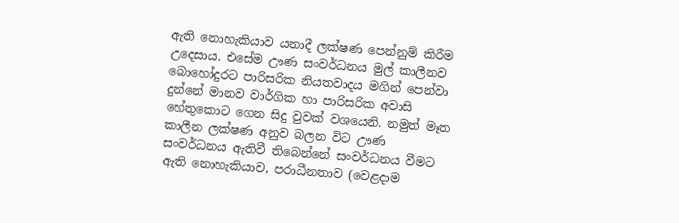ඇති නොහැකියාව යනාදී ලක්ෂණ පෙන්නුම් කිරීම උදෙසාය. එසේම ඌණ සංවර්ධනය මුල් කාලීනව බොහෝදුරට පාරිසරික නියතවාදය මගින් පෙන්වා දුන්නේ මානව වාර්ගික හා පාරිසරික අවාසි හේතුකොට ගෙන සිදු වුවක් වශයෙනි. නමුත් මෑත කාලීන ලක්ෂණ අනුව බලන විට ඌණ සංවර්ධනය ඇතිවී තිබෙන්නේ සංවර්ධනය වීමට ඇති නොහැකියාව, පරාධීනතාව (වෙළදාම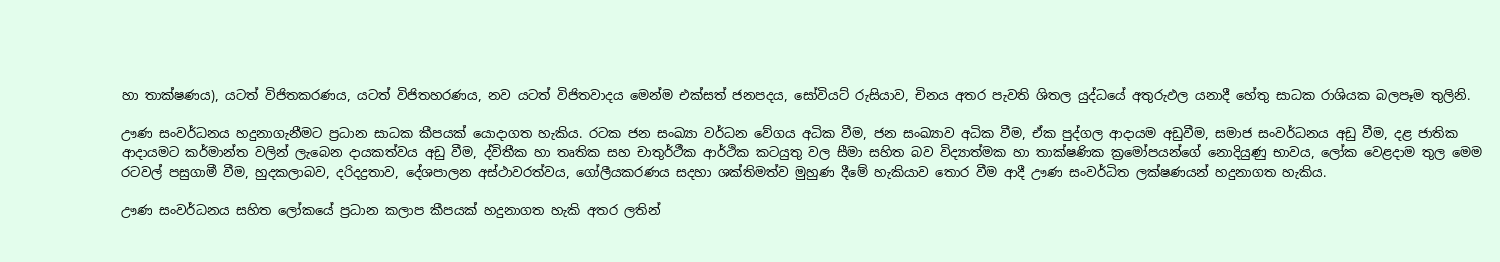හා තාක්ෂණය), යටත් විජිතකරණය, යටත් විජිතහරණය, නව යටත් විජිතවාදය මෙන්ම එක්සත් ජනපදය, සෝවියට් රුසියාව, චිනය අතර පැවති ශිතල යුද්ධයේ අතුරුඵල යනාදී හේතු සාධක රාශියක බලපෑම තුලිනි.

ඌණ සංවර්ධනය හදුනාගැනීමට ප්‍රධාන සාධක කීපයක් යොදාගත හැකිය. රටක ජන සංඛ්‍යා වර්ධන වේගය අධික වීම, ජන සංඛ්‍යාව අධික වීම, ඒක පුද්ගල ආදායම අඩුවීම, සමාජ සංවර්ධනය අඩු වීම, දළ ජාතික ආදායමට කර්මාන්ත වලින් ලැබෙන දායකත්වය අඩු වීම, ද්විතීක හා තෘතික සහ චාතුර්ථීක ආර්ථික කටයුතු වල සීමා සහිත බව විද්‍යාත්මක හා තාක්ෂණික ක්‍රමෝපයන්ගේ නොදියුණු භාවය, ලෝක වෙළදාම තුල මෙම රටවල් පසුගාමී වීම, හුදකලාබව, දරිදද්‍රතාව, දේශපාලන අස්ථාවරත්වය, ගෝලීයකරණය සදහා ශක්තිමත්ව මුහුණ දීමේ හැකියාව තොර වීම ආදී ඌණ සංවර්ධිත ලක්ෂණයන් හදුනාගත හැකිය.

ඌණ සංවර්ධනය සහිත ලෝකයේ ප්‍රධාන කලාප කීපයක් හදුනාගත හැකි අතර ලතින්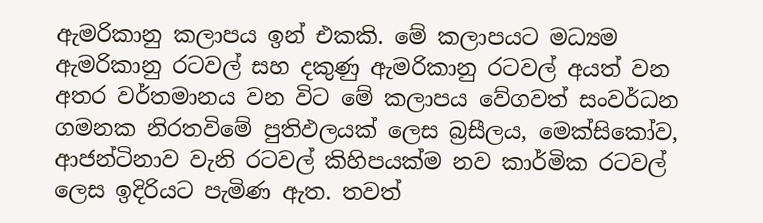ඇමරිකානු කලාපය ඉන් එකකි. මේ කලාපයට මධ්‍යම ඇමරිකානු රටවල් සහ දකුණු ඇමරිකානු රටවල් අයත් වන අතර වර්තමානය වන විට මේ කලාපය වේගවත් සංවර්ධන ගමනක නිරතවිමේ පුතිඵලයක් ලෙස බ්‍රසීලය, මෙක්සිකෝව, ආජන්ටිනාව වැනි රටවල් කිහිපයක්ම නව කාර්මික රටවල්  ලෙස ඉදිරියට පැමිණ ඇත. තවත්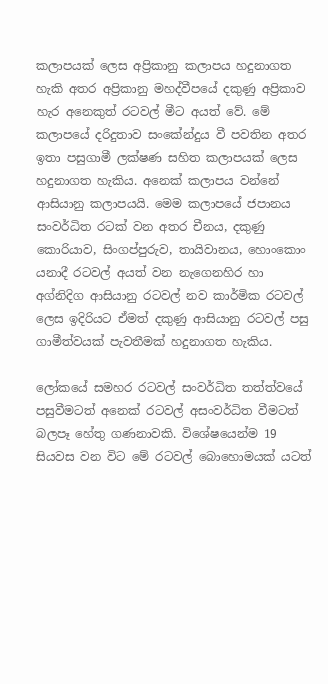කලාපයක් ලෙස අප්‍රිකානු කලාපය හදුනාගත හැකි අතර අප්‍රිකානු මහද්වීපයේ දකුණු අප්‍රිකාව හැර අනෙකුත් රටවල් මීට අයත් වේ. මේ කලාපයේ දරිදුතාව සංකේන්දුය වී පවතින අතර ඉතා පසුගාමී ලක්ෂණ සහිත කලාපයක් ලෙස හදුනාගත හැකිය. අනෙක් කලාපය වන්නේ ආසියානු කලාපයයි. මෙම කලාපයේ ජපානය සංවර්ධිත රටක් වන අතර චීනය, දකුණු කොරියාව, සිංගප්පුරුව, තායිවානය, හොංකොං යනාදී රටවල් අයත් වන නැගෙනහිර හා අග්නිදිග ආසියානු රටවල් නව කාර්මික රටවල් ලෙස ඉදිරියට ඒමත් දකුණු ආසියානු රටවල් පසු ගාමීත්වයක් පැවතීමක් හදුනාගත හැකිය.

ලෝකයේ සමහර රටවල් සංවර්ධිත තත්ත්වයේ පසුවීමටත් අනෙක් රටවල් අසංවර්ධිත වීමටත් බලපෑ හේතු ගණනාවකි. විශේෂයෙන්ම 19 සියවස වන විට මේ රටවල් බොහොමයක් යටත්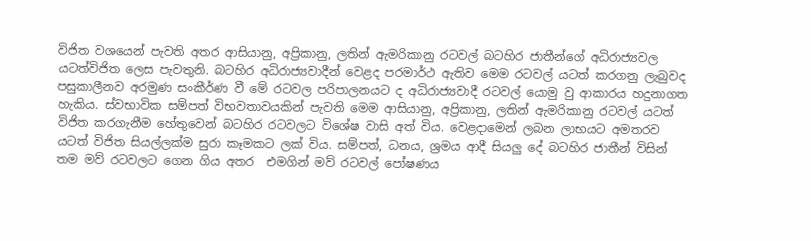විජිත වශයෙන් පැවති අතර ආසියානු, අප්‍රිකානු, ලතින් ඇමරිකානු රටවල් බටහිර ජාතීන්ගේ අධිරාජ්‍යවල යටත්විජිත ලෙස පැවතුනි. බටහිර අධිරාජ්‍යවාදීන් වෙළද පරමාර්ථ ඇතිව මෙම රටවල් යටත් කරගනු ලැබුවද පසුකාලීනව අරමුණ සංකීර්ණ වී මේ රටවල පරිපාලනයට ද අධිරාජ්‍යවාදී රටවල් යොමු වු ආකාරය හදුනාගත හැකිය. ස්වභාවික සම්පත් විභවතාවයකින් පැවති මෙම ආසියානු, අප්‍රිකානු, ලතින් ඇමරිකානු රටවල් යටත් විජිත කරගැනීම හේතුවෙන් බටහිර රටවලට විශේෂ වාසි අත් විය. වෙළදාමෙන් ලබන ලාභය‍ට අමතරව යටත් විජිත සියල්ලක්ම සුරා කෑමකට ලක් විය. සම්පත්, ධනය, ශ්‍රමය ආදී සියලු දේ බටහිර ජාතීන් විසින් තම මව් රටවලට ගෙන ගිය අතර  එමගින් මව් රටවල් පෝෂණය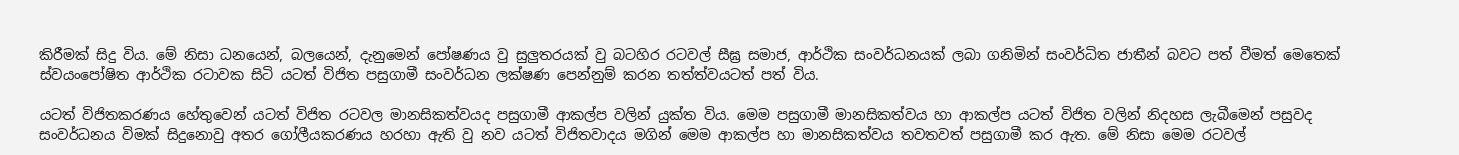කිරීමක් සිදු විය. මේ නිසා ධනයෙන්, බලයෙන්, දැනුමෙන් පෝෂණය වු සුලුතරයක් වු බටහිර රටවල් සීඝ්‍ර සමාජ, ආර්ථික සංවර්ධනයක් ලබා ගනිමින් සංවර්ධිත ජාතීන් බවට පත් වීමත් මෙතෙක් ස්වයංපෝෂිත ආර්ථික රටාවක සිටි යටත් විජිත පසුගාමී සංවර්ධන ලක්ෂණ පෙන්නුම් කරන තත්ත්වයටත් පත් විය.

යටත් විජිතකරණය හේතුවෙන් යටත් විජිත රටවල මානසිකත්වයද පසුගාමී ආකල්ප වලින් යුක්ත විය. මෙම පසුගාමී මානසිකත්වය හා ආකල්ප යටත් විජිත වලින් නිදහස ලැබීමෙන් පසුවද සංවර්ධනය විමක් සිදුනොවු අතර ගෝලීයකරණය හරහා ඇති වු නව යටත් විජිතවාදය මගින් මෙම ආකල්ප හා මානසිකත්වය තවතවත් පසුගාමී කර ඇත. මේ නිසා මෙම රටවල්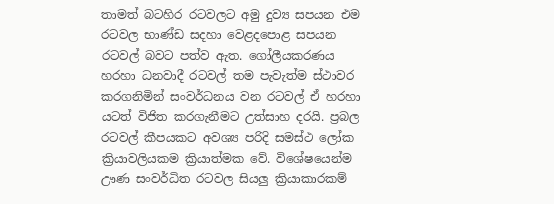තාමත් බටහිර රටවලට අමු දුව්‍ය සපයන එම රටවල භාණ්ඩ සදහා වෙළදපොළ සපයන රටවල් බවට පත්ව ඇත. ගෝලීයකරණය හරහා ධනවාදී රටවල් තම පැවැත්ම ස්ථාවර කරගනිමින් සංවර්ධනය වන රටවල් ඒ හරහා යටත් විජිත කරගැනීමට උත්සාහ දරයි. ප්‍රබල රටවල් කීපයකට අවශ්‍ය පරිදි සමස්ථ ලෝක ක්‍රියාවලියකම ක්‍රියාත්මක වේ. විශේෂයෙන්ම ඌණ සංවර්ධිත රටවල සියලු ක්‍රියාකාරකම්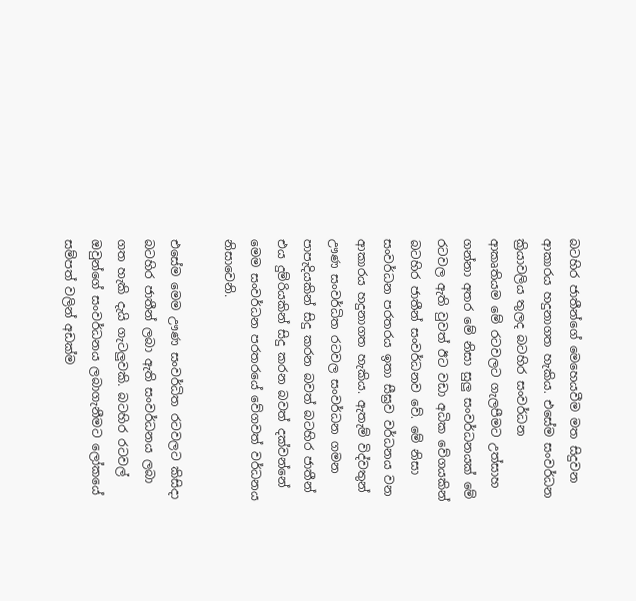බටහිර ජාතීන්ගේ මෙහෙයවීම මත සිදුවන ආකාරය හදුනාගත හැකිය. එසේම සංවර්ධන ක්‍රියාවලිය තුලද බටහිර සංවර්ධන ආකෘතියම මේ රටවලට ගැලපීමට උත්සාහ ගන්නා අතර මේ නිසා සුලු සංවර්ධනයක් මේ රටවල ඇති වුවත් ඊට වඩා අධික වේගයකින් බටහිර ජාතීන් සංවර්ධනව වේ. මේ නිසා  සංවර්ධන පරතරය ඉතා සීඝ්‍රව වර්ධනය වන ආකාරය හදුනාගත හැකිය. ඇතැම් විද්වතුන් ඌණ සංවර්ධිත රටවල සංවර්ධන ගමන පාපැදියකින් සිදු කරන බවත් බටහිර ජාතීන් එය දුම්රියකින් සිදු කරන බවත් දක්වන්නේ මෙම සංවර්ධන පරතරයේ වේගවත් වර්ධනය නිසාවෙනි.

එසේම මෙම ඌණ සංවර්ධිත රටවලට කිසිදා බටහිර ජාතීන් ලබා ඇති සංවර්ධනය ලබා ගත හැකි දැයි ගැටලුවකි. බටහිර රටවල් ඔවුන්ගේ සංවර්ධනය ලබාගැනීමට ලෝකයේ සම්පත් වලින් අඩක්ම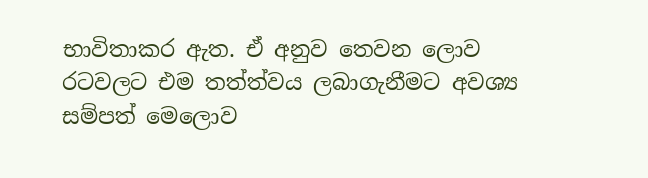භාවිතාකර ඇත. ඒ අනුව තෙවන ලොව රටවලට එම තත්ත්වය ලබාගැනීමට අවශ්‍ය සම්පත් මෙලොව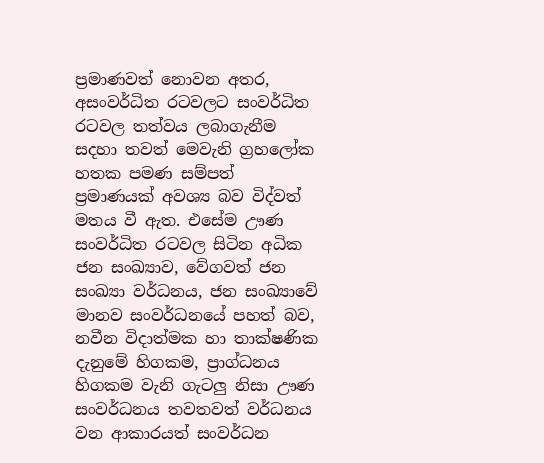ප්‍රමාණවත් නොවන අතර, අසංවර්ධිත රටවලට සංවර්ධිත රටවල තත්වය ලබාගැනීම සදහා තවත් මෙවැනි ග්‍රහලෝක හතක පමණ සම්පත් ප්‍රමාණයක් අවශ්‍ය බව විද්වත් මතය වී ඇත. එසේම ඌණ සංවර්ධිත රටවල සිටින අධික ජන සංඛ්‍යාව, වේගවත් ජන සංඛ්‍යා වර්ධනය, ජන සංඛ්‍යාවේ මානව සංවර්ධනයේ පහත් බව, නවීන විදාත්මක හා තාක්ෂණික දැනුමේ හිගකම, ප්‍රාග්ධනය හිගකම වැනි ගැටලු නිසා ඌණ සංවර්ධනය තවතවත් වර්ධනය වන ආකාරයත් සංවර්ධන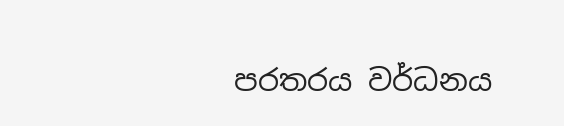පරතරය වර්ධනය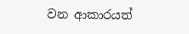වන ආකාරයත්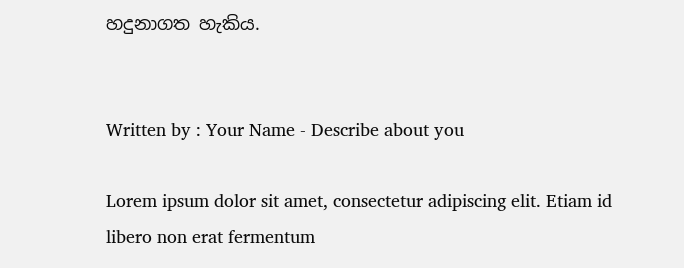හදුනාගත හැකිය.


Written by : Your Name - Describe about you

Lorem ipsum dolor sit amet, consectetur adipiscing elit. Etiam id libero non erat fermentum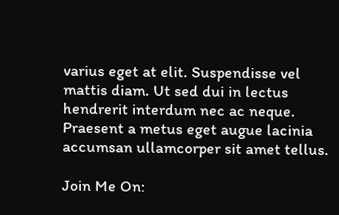varius eget at elit. Suspendisse vel mattis diam. Ut sed dui in lectus hendrerit interdum nec ac neque. Praesent a metus eget augue lacinia accumsan ullamcorper sit amet tellus.

Join Me On: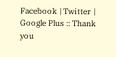Facebook | Twitter | Google Plus :: Thank you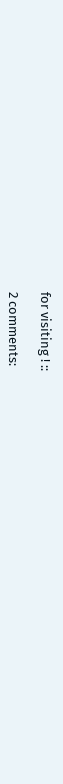for visiting ! ::

2 comments: